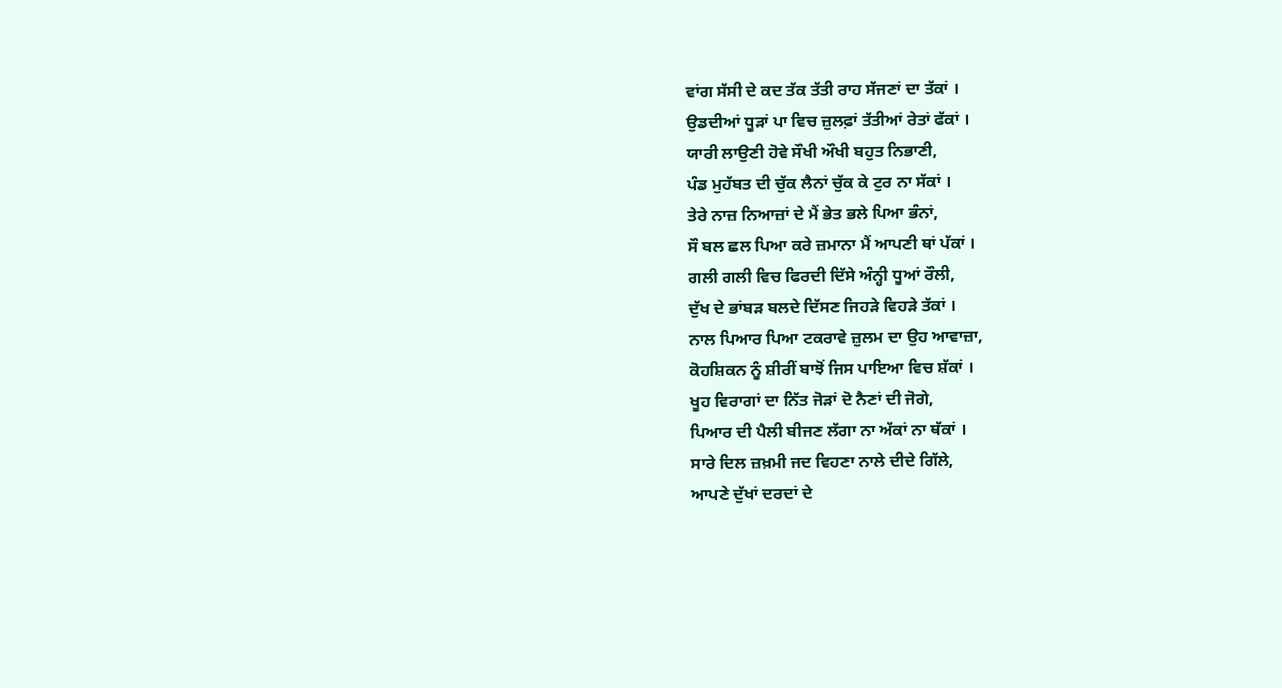ਵਾਂਗ ਸੱਸੀ ਦੇ ਕਦ ਤੱਕ ਤੱਤੀ ਰਾਹ ਸੱਜਣਾਂ ਦਾ ਤੱਕਾਂ ।
ਉਡਦੀਆਂ ਧੂੜਾਂ ਪਾ ਵਿਚ ਜ਼ੁਲਫ਼ਾਂ ਤੱਤੀਆਂ ਰੇਤਾਂ ਫੱਕਾਂ ।
ਯਾਰੀ ਲਾਉਣੀ ਹੋਵੇ ਸੌਖੀ ਔਖੀ ਬਹੁਤ ਨਿਭਾਣੀ,
ਪੰਡ ਮੁਹੱਬਤ ਦੀ ਚੁੱਕ ਲੈਨਾਂ ਚੁੱਕ ਕੇ ਟੁਰ ਨਾ ਸੱਕਾਂ ।
ਤੇਰੇ ਨਾਜ਼ ਨਿਆਜ਼ਾਂ ਦੇ ਮੈਂ ਭੇਤ ਭਲੇ ਪਿਆ ਭੰਨਾਂ,
ਸੌ ਬਲ ਛਲ ਪਿਆ ਕਰੇ ਜ਼ਮਾਨਾ ਮੈਂ ਆਪਣੀ ਥਾਂ ਪੱਕਾਂ ।
ਗਲੀ ਗਲੀ ਵਿਚ ਫਿਰਦੀ ਦਿੱਸੇ ਅੰਨ੍ਹੀ ਧੂਆਂ ਰੌਲੀ,
ਦੁੱਖ ਦੇ ਭਾਂਬੜ ਬਲਦੇ ਦਿੱਸਣ ਜਿਹੜੇ ਵਿਹੜੇ ਤੱਕਾਂ ।
ਨਾਲ ਪਿਆਰ ਪਿਆ ਟਕਰਾਵੇ ਜ਼ੁਲਮ ਦਾ ਉਹ ਆਵਾਜ਼ਾ,
ਕੋਹਸ਼ਿਕਨ ਨੂੰ ਸ਼ੀਰੀਂ ਬਾਝੋਂ ਜਿਸ ਪਾਇਆ ਵਿਚ ਸ਼ੱਕਾਂ ।
ਖੂਹ ਵਿਰਾਗਾਂ ਦਾ ਨਿੱਤ ਜੋੜਾਂ ਦੋ ਨੈਣਾਂ ਦੀ ਜੋਗੇ,
ਪਿਆਰ ਦੀ ਪੈਲੀ ਬੀਜਣ ਲੱਗਾ ਨਾ ਅੱਕਾਂ ਨਾ ਥੱਕਾਂ ।
ਸਾਰੇ ਦਿਲ ਜ਼ਖ਼ਮੀ ਜਦ ਵਿਹਣਾ ਨਾਲੇ ਦੀਦੇ ਗਿੱਲੇ,
ਆਪਣੇ ਦੁੱਖਾਂ ਦਰਦਾਂ ਦੇ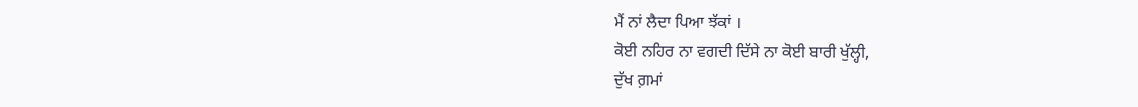ਮੈਂ ਨਾਂ ਲੈਦਾ ਪਿਆ ਝੱਕਾਂ ।
ਕੋਈ ਨਹਿਰ ਨਾ ਵਗਦੀ ਦਿੱਸੇ ਨਾ ਕੋਈ ਬਾਰੀ ਖੁੱਲ੍ਹੀ,
ਦੁੱਖ ਗ਼ਮਾਂ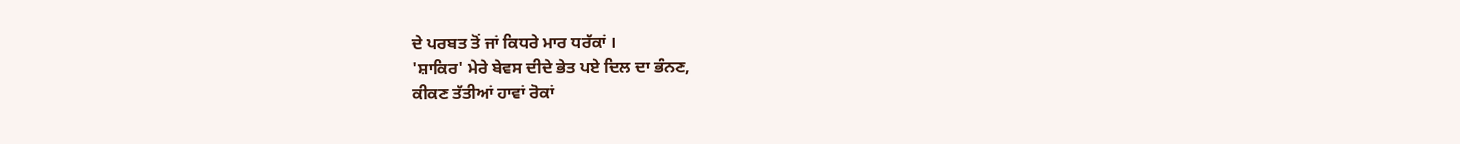ਦੇ ਪਰਬਤ ਤੋਂ ਜਾਂ ਕਿਧਰੇ ਮਾਰ ਧਰੱਕਾਂ ।
'ਸ਼ਾਕਿਰ' ਮੇਰੇ ਬੇਵਸ ਦੀਦੇ ਭੇਤ ਪਏ ਦਿਲ ਦਾ ਭੰਨਣ,
ਕੀਕਣ ਤੱਤੀਆਂ ਹਾਵਾਂ ਰੋਕਾਂ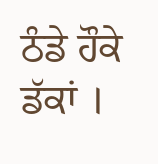ਠੰਡੇ ਹੌਕੇ ਡੱਕਾਂ ।